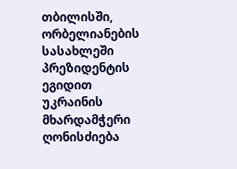თბილისში, ორბელიანების სასახლეში პრეზიდენტის ეგიდით უკრაინის მხარდამჭერი ღონისძიება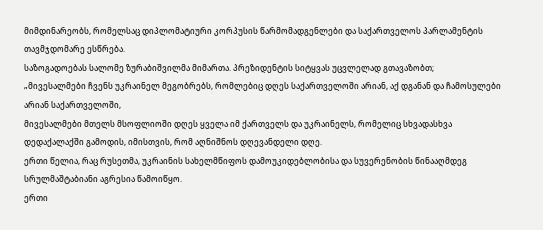მიმდინარეობს, რომელსაც დიპლომატიური კორპუსის წარმომადგენლები და საქართველოს პარლამენტის თავმჯდომარე ესწრება.
საზოგადოებას სალომე ზურაბიშვილმა მიმართა. პრეზიდენტის სიტყვას უცვლელად გთავაზობთ;
„მივესალმები ჩვენს უკრაინელ მეგობრებს, რომლებიც დღეს საქართველოში არიან, აქ დგანან და ჩამოსულები არიან საქართველოში,
მივესალმები მთელს მსოფლიოში დღეს ყველა იმ ქართველს და უკრაინელს, რომელიც სხვადასხვა დედაქალაქში გამოდის, იმისთვის, რომ აღნიშნოს დღევანდელი დღე.
ერთი წელია, რაც რუსეთმა, უკრაინის სახელმწიფოს დამოუკიდებლობისა და სუვერენობის წინააღმდეგ სრულმაშტაბიანი აგრესია წამოიწყო.
ერთი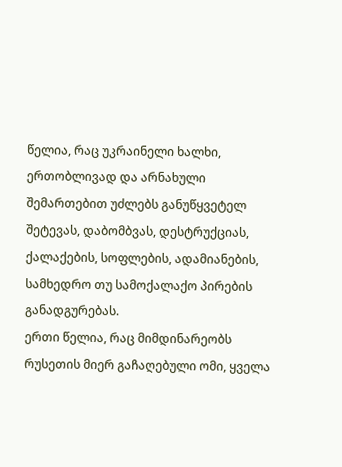წელია, რაც უკრაინელი ხალხი, ერთობლივად და არნახული შემართებით უძლებს განუწყვეტელ შეტევას, დაბომბვას, დესტრუქციას, ქალაქების, სოფლების, ადამიანების, სამხედრო თუ სამოქალაქო პირების განადგურებას.
ერთი წელია, რაც მიმდინარეობს რუსეთის მიერ გაჩაღებული ომი, ყველა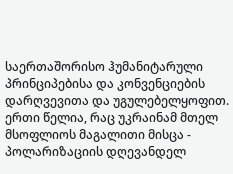საერთაშორისო ჰუმანიტარული პრინციპებისა და კონვენციების დარღვევითა და უგულებელყოფით.
ერთი წელია, რაც უკრაინამ მთელ მსოფლიოს მაგალითი მისცა - პოლარიზაციის დღევანდელ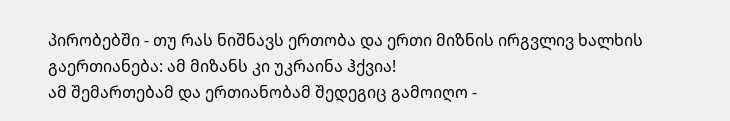პირობებში - თუ რას ნიშნავს ერთობა და ერთი მიზნის ირგვლივ ხალხის გაერთიანება: ამ მიზანს კი უკრაინა ჰქვია!
ამ შემართებამ და ერთიანობამ შედეგიც გამოიღო -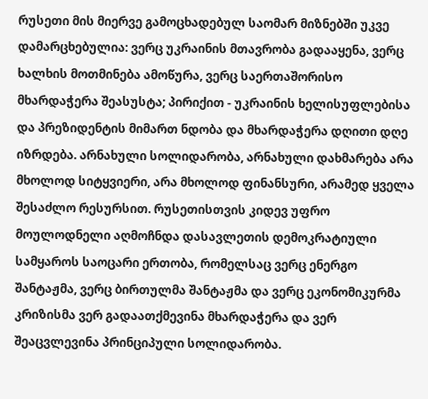რუსეთი მის მიერვე გამოცხადებულ საომარ მიზნებში უკვე დამარცხებულია: ვერც უკრაინის მთავრობა გადააყენა, ვერც ხალხის მოთმინება ამოწურა, ვერც საერთაშორისო მხარდაჭერა შეასუსტა; პირიქით - უკრაინის ხელისუფლებისა და პრეზიდენტის მიმართ ნდობა და მხარდაჭერა დღითი დღე იზრდება. არნახული სოლიდარობა, არნახული დახმარება არა მხოლოდ სიტყვიერი, არა მხოლოდ ფინანსური, არამედ ყველა შესაძლო რესურსით. რუსეთისთვის კიდევ უფრო მოულოდნელი აღმოჩნდა დასავლეთის დემოკრატიული სამყაროს საოცარი ერთობა, რომელსაც ვერც ენერგო შანტაჟმა, ვერც ბირთულმა შანტაჟმა და ვერც ეკონომიკურმა კრიზისმა ვერ გადაათქმევინა მხარდაჭერა და ვერ შეაცვლევინა პრინციპული სოლიდარობა.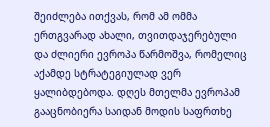შეიძლება ითქვას, რომ ამ ომმა ერთგვარად ახალი, თვითდაჯერებული და ძლიერი ევროპა წარმოშვა, რომელიც აქამდე სტრატეგიულად ვერ ყალიბდებოდა. დღეს მთელმა ევროპამ გააცნობიერა საიდან მოდის საფრთხე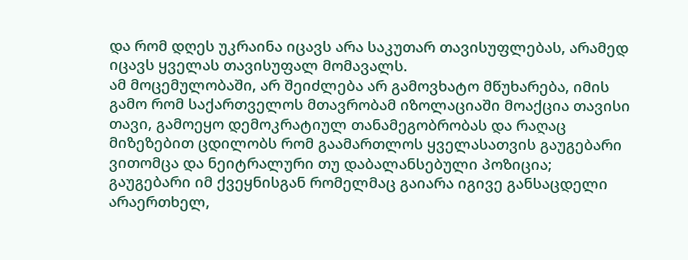და რომ დღეს უკრაინა იცავს არა საკუთარ თავისუფლებას, არამედ იცავს ყველას თავისუფალ მომავალს.
ამ მოცემულობაში, არ შეიძლება არ გამოვხატო მწუხარება, იმის გამო რომ საქართველოს მთავრობამ იზოლაციაში მოაქცია თავისი თავი, გამოეყო დემოკრატიულ თანამეგობრობას და რაღაც მიზეზებით ცდილობს რომ გაამართლოს ყველასათვის გაუგებარი ვითომცა და ნეიტრალური თუ დაბალანსებული პოზიცია; გაუგებარი იმ ქვეყნისგან რომელმაც გაიარა იგივე განსაცდელი არაერთხელ,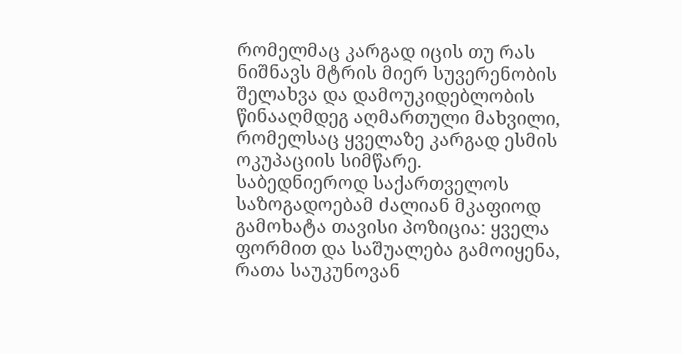რომელმაც კარგად იცის თუ რას ნიშნავს მტრის მიერ სუვერენობის შელახვა და დამოუკიდებლობის წინააღმდეგ აღმართული მახვილი, რომელსაც ყველაზე კარგად ესმის ოკუპაციის სიმწარე.
საბედნიეროდ საქართველოს საზოგადოებამ ძალიან მკაფიოდ გამოხატა თავისი პოზიცია: ყველა ფორმით და საშუალება გამოიყენა, რათა საუკუნოვან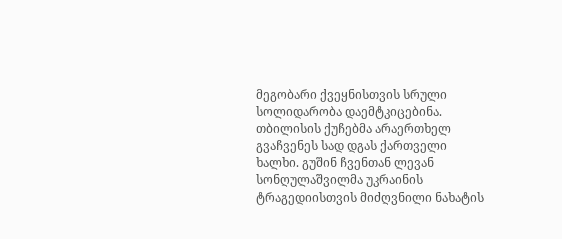მეგობარი ქვეყნისთვის სრული სოლიდარობა დაემტკიცებინა. თბილისის ქუჩებმა არაერთხელ გვაჩვენეს სად დგას ქართველი ხალხი. გუშინ ჩვენთან ლევან სონღულაშვილმა უკრაინის ტრაგედიისთვის მიძღვნილი ნახატის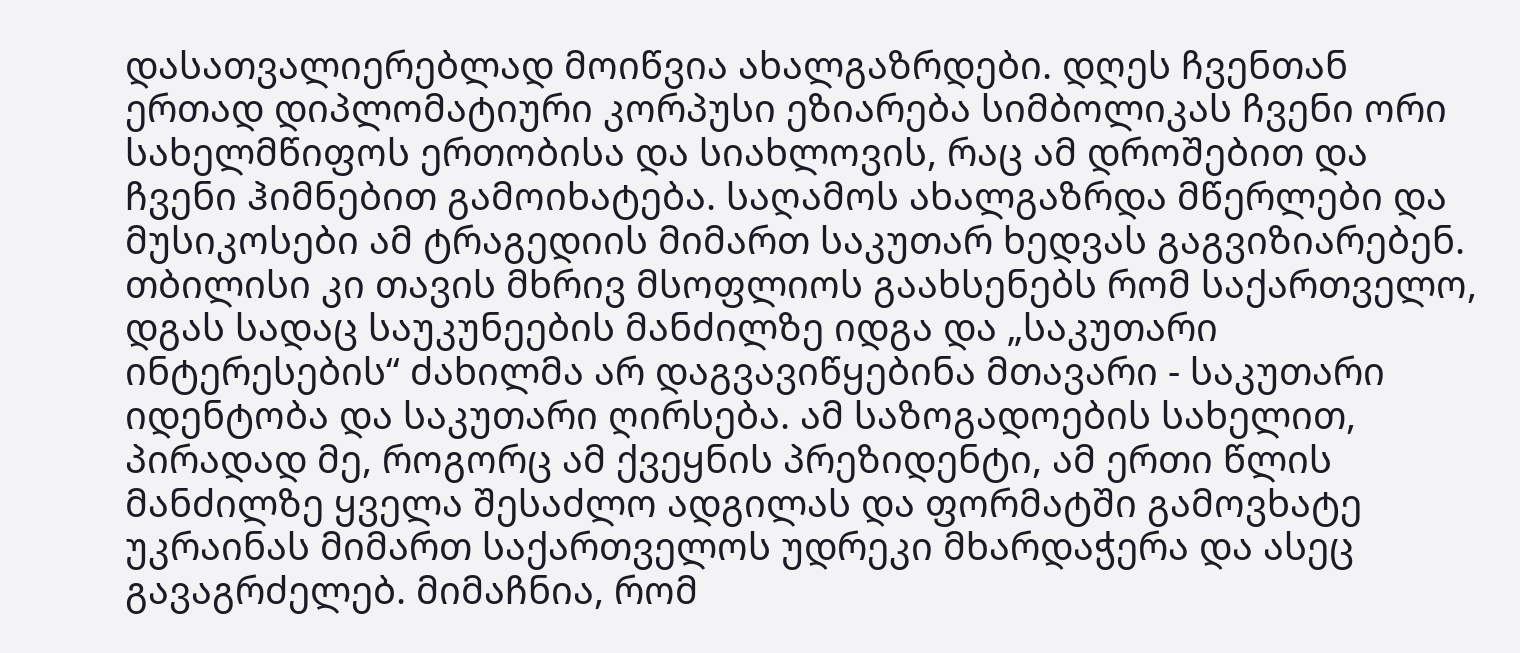დასათვალიერებლად მოიწვია ახალგაზრდები. დღეს ჩვენთან ერთად დიპლომატიური კორპუსი ეზიარება სიმბოლიკას ჩვენი ორი სახელმწიფოს ერთობისა და სიახლოვის, რაც ამ დროშებით და ჩვენი ჰიმნებით გამოიხატება. საღამოს ახალგაზრდა მწერლები და მუსიკოსები ამ ტრაგედიის მიმართ საკუთარ ხედვას გაგვიზიარებენ. თბილისი კი თავის მხრივ მსოფლიოს გაახსენებს რომ საქართველო, დგას სადაც საუკუნეების მანძილზე იდგა და „საკუთარი ინტერესების“ ძახილმა არ დაგვავიწყებინა მთავარი - საკუთარი იდენტობა და საკუთარი ღირსება. ამ საზოგადოების სახელით, პირადად მე, როგორც ამ ქვეყნის პრეზიდენტი, ამ ერთი წლის მანძილზე ყველა შესაძლო ადგილას და ფორმატში გამოვხატე უკრაინას მიმართ საქართველოს უდრეკი მხარდაჭერა და ასეც გავაგრძელებ. მიმაჩნია, რომ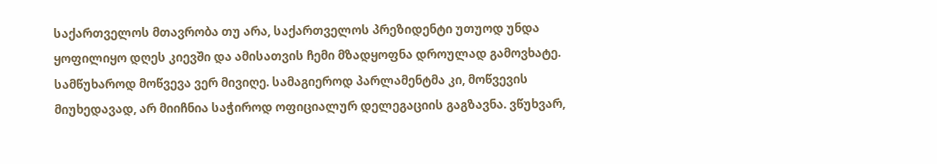საქართველოს მთავრობა თუ არა, საქართველოს პრეზიდენტი უთუოდ უნდა ყოფილიყო დღეს კიევში და ამისათვის ჩემი მზადყოფნა დროულად გამოვხატე.
სამწუხაროდ მოწვევა ვერ მივიღე. სამაგიეროდ პარლამენტმა კი, მოწვევის მიუხედავად, არ მიიჩნია საჭიროდ ოფიციალურ დელეგაციის გაგზავნა. ვწუხვარ,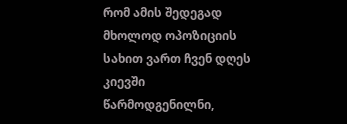რომ ამის შედეგად მხოლოდ ოპოზიციის სახით ვართ ჩვენ დღეს კიევში წარმოდგენილნი,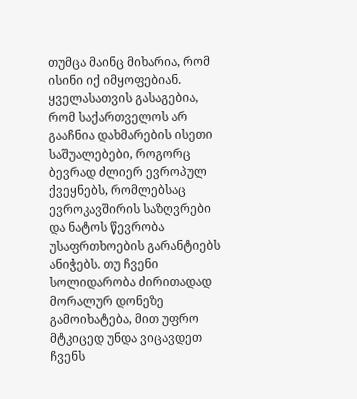თუმცა მაინც მიხარია, რომ ისინი იქ იმყოფებიან.
ყველასათვის გასაგებია, რომ საქართველოს არ გააჩნია დახმარების ისეთი საშუალებები, როგორც ბევრად ძლიერ ევროპულ ქვეყნებს, რომლებსაც ევროკავშირის საზღვრები და ნატოს წევრობა უსაფრთხოების გარანტიებს ანიჭებს. თუ ჩვენი სოლიდარობა ძირითადად მორალურ დონეზე გამოიხატება, მით უფრო მტკიცედ უნდა ვიცავდეთ ჩვენს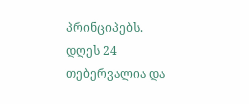პრინციპებს.
დღეს 24 თებერვალია და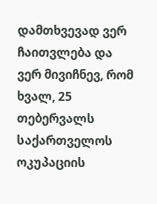დამთხვევად ვერ ჩაითვლება და ვერ მივიჩნევ, რომ ხვალ, 25 თებერვალს საქართველოს ოკუპაციის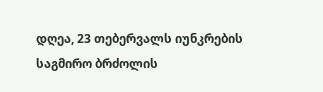დღეა, 23 თებერვალს იუნკრების საგმირო ბრძოლის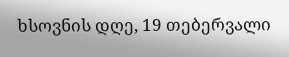ხსოვნის დღე, 19 თებერვალი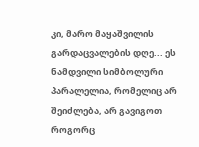კი, მარო მაყაშვილის გარდაცვალების დღე... ეს ნამდვილი სიმბოლური პარალელია, რომელიც არ შეიძლება, არ გავიგოთ როგორც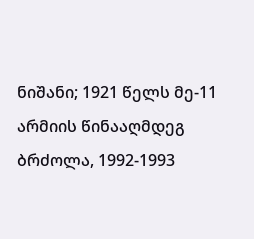ნიშანი; 1921 წელს მე-11 არმიის წინააღმდეგ ბრძოლა, 1992-1993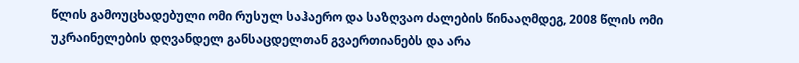წლის გამოუცხადებული ომი რუსულ საჰაერო და საზღვაო ძალების წინააღმდეგ, 2008 წლის ომი უკრაინელების დღვანდელ განსაცდელთან გვაერთიანებს და არა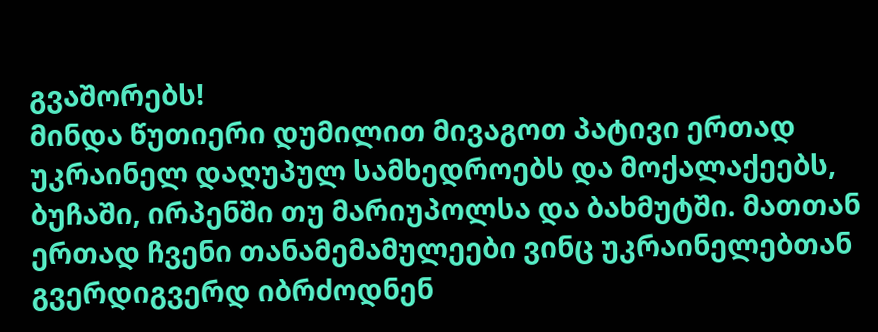გვაშორებს!
მინდა წუთიერი დუმილით მივაგოთ პატივი ერთად უკრაინელ დაღუპულ სამხედროებს და მოქალაქეებს, ბუჩაში, ირპენში თუ მარიუპოლსა და ბახმუტში. მათთან ერთად ჩვენი თანამემამულეები ვინც უკრაინელებთან გვერდიგვერდ იბრძოდნენ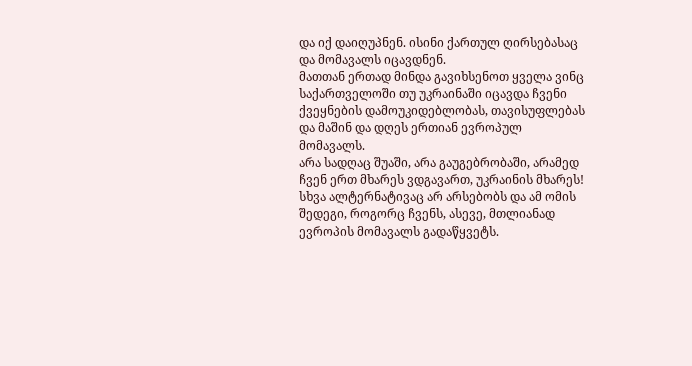და იქ დაიღუპნენ. ისინი ქართულ ღირსებასაც და მომავალს იცავდნენ.
მათთან ერთად მინდა გავიხსენოთ ყველა ვინც საქართველოში თუ უკრაინაში იცავდა ჩვენი ქვეყნების დამოუკიდებლობას, თავისუფლებას და მაშინ და დღეს ერთიან ევროპულ მომავალს.
არა სადღაც შუაში, არა გაუგებრობაში, არამედ ჩვენ ერთ მხარეს ვდგავართ, უკრაინის მხარეს!
სხვა ალტერნატივაც არ არსებობს და ამ ომის შედეგი, როგორც ჩვენს, ასევე, მთლიანად ევროპის მომავალს გადაწყვეტს.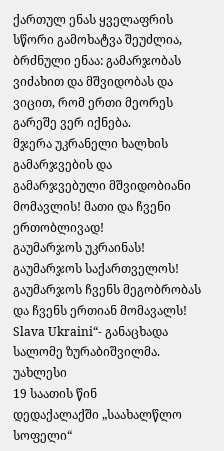ქართულ ენას ყველაფრის სწორი გამოხატვა შეუძლია, ბრძნული ენაა: გამარჯობას ვიძახით და მშვიდობას და ვიცით, რომ ერთი მეორეს გარეშე ვერ იქნება.
მჯერა უკრანელი ხალხის გამარჯვების და გამარჯვებული მშვიდობიანი მომავლის! მათი და ჩვენი ერთობლივად!
გაუმარჯოს უკრაინას!
გაუმარჯოს საქართველოს!
გაუმარჯოს ჩვენს მეგობრობას და ჩვენს ერთიან მომავალს!
Slava Ukraini“- განაცხადა სალომე ზურაბიშვილმა.
უახლესი
19 საათის წინ
დედაქალაქში „საახალწლო სოფელი“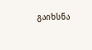გაიხსნა